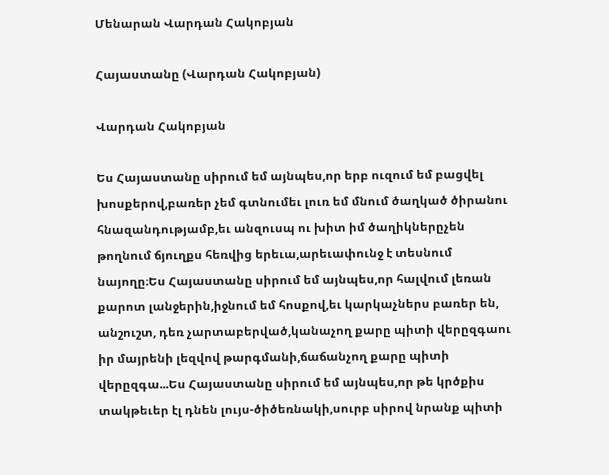Մենարան Վարդան Հակոբյան

Հայաստանը (Վարդան Հակոբյան)

Վարդան Հակոբյան

Ես Հայաստանը սիրում եմ այնպես,որ երբ ուզում եմ բացվել խոսքերով,բառեր չեմ գտնումեւ լուռ եմ մնում ծաղկած ծիրանու հնազանդությամբ,եւ անզուսպ ու խիտ իմ ծաղիկներըչեն թողնում ճյուղքս հեռվից երեւա,արեւափունջ է տեսնում նայողը։Ես Հայաստանը սիրում եմ այնպես,որ հալվում լեռան քարոտ լանջերին,իջնում եմ հոսքով,եւ կարկաչներս բառեր են, անշուշտ, դեռ չարտաբերված,կանաչող քարը պիտի վերըզգաու իր մայրենի լեզվով թարգմանի,ճաճանչող քարը պիտի վերըզգա...Ես Հայաստանը սիրում եմ այնպես,որ թե կրծքիս տակթեւեր էլ դնեն լույս-ծիծեռնակի,սուրբ սիրով նրանք պիտի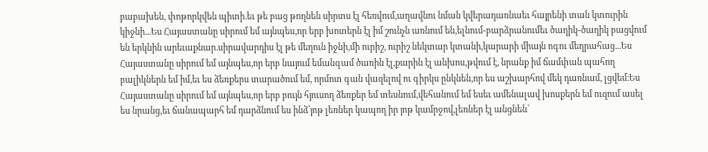բաբախեն, փոթորկվեն պիտի.եւ թե բաց թողնեն սիրտս էլ հեռվում,աղավնու նման կվերադառնաեւ հայրենի տան կտուրին կիջնի...Ես Հայաստանը սիրում եմ այնպես,որ երբ խոտերն էլ իմ շունչն առնում են,ելնում-բարձրանումեւ ծաղիկ-ծաղիկ բացվում են երկնին արեւաքնար.սիրավարդիս էլ թե մեղուն իջնի,մի ուրիշ, ուրիշ նեկտար կտանի,կարարի միայն ոգու մեղրահաց...Ես Հայաստանը սիրում եմ այնպես,որ երբ նայում եմանգամ ծառին էլ,քարին էլ անխոս,թվում է, նրանք իմ ճամփան պահող բալիկներն եմ իմ,եւ ես ձեռքերս տարածում եմ, որմոտ գան վազելով ու գիրկս ընկնեն,որ ես աշխարհով մեկ դառնամ, լցվեմ։Ես Հայաստանը սիրում եմ այնպես,որ երբ բույն հյուսող ձեռքեր եմ տեսնում,վեհանում եմ եսեւ ամենալավ խոսքերն եմ ուզում ասել ես նրանց,եւ ճանապարհ եմ դարձնում ես ինձ՝յոթ լեռներ կապող իր յոթ կամրջով,լեռներ էլ անցնեն՝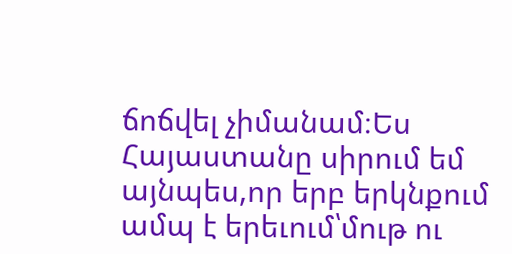ճոճվել չիմանամ։Ես Հայաստանը սիրում եմ այնպես,որ երբ երկնքում ամպ է երեւում՝մութ ու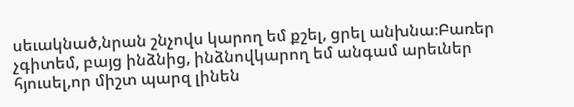սեւակնած,նրան շնչովս կարող եմ քշել, ցրել անխնա։Բառեր չգիտեմ, բայց ինձնից, ինձնովկարող եմ անգամ արեւներ հյուսել,որ միշտ պարզ լինեն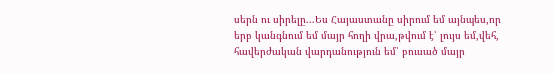սերն ու սիրելը...Ես Հայաստանը սիրում եմ այնպես,որ երբ կանգնում եմ մայր հողի վրա,թվում է՝ լույս եմ,վեհ, հավերժական վարդանություն եմ՝ բուսած մայր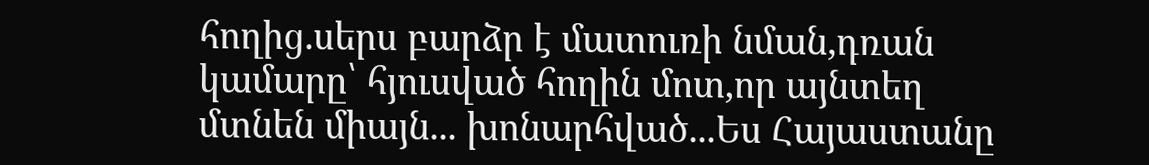հողից.սերս բարձր է մատուռի նման,դռան կամարը՝ հյուսված հողին մոտ,որ այնտեղ մտնեն միայն... խոնարհված...Ես Հայաստանը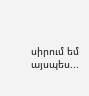սիրում եմ այսպես...